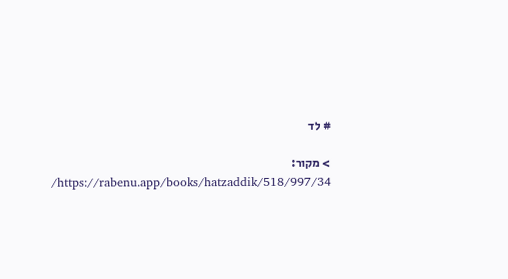# לד

> מקור: https://rabenu.app/books/hatzaddik/518/997/34/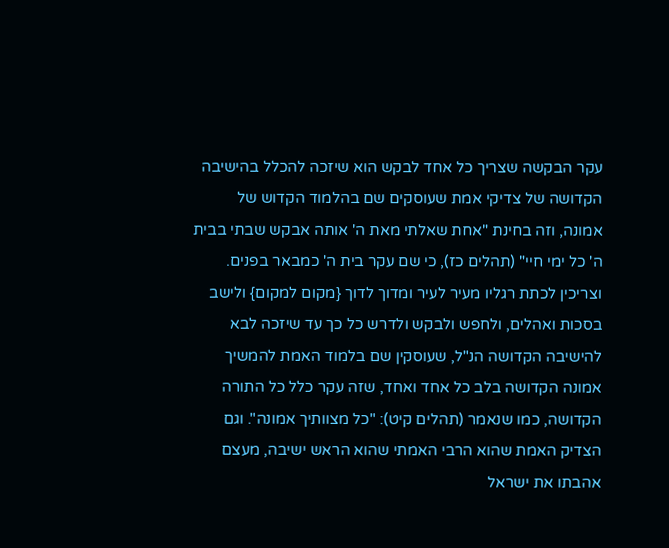עקר הבקשה שצריך כל אחד לבקש הוא שיזכה להכלל בהישיבה הקדושה של צדיקי אמת שעוסקים שם בהלמוד הקדוש של אמונה, וזה בחינת "אחת שאלתי מאת ה' אותה אבקש שבתי בבית ה' כל ימי חיי" (תהלים כז), כי שם עקר בית ה' כמבאר בפנים. וצריכין לכתת רגליו מעיר לעיר ומדוך לדוך {מקום למקום} ולישב בסכות ואהלים, ולחפש ולבקש ולדרש כל כך עד שיזכה לבא להישיבה הקדושה הנ"ל, שעוסקין שם בלמוד האמת להמשיך אמונה הקדושה בלב כל אחד ואחד, שזה עקר כלל כל התורה הקדושה, כמו שנאמר (תהלים קיט): "כל מצוותיך אמונה". וגם הצדיק האמת שהוא הרבי האמתי שהוא הראש ישיבה, מעצם אהבתו את ישראל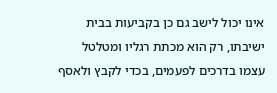אינו יכול לישב גם כן בקביעות בבית ישיבתו, רק הוא מכתת רגליו ומטלטל עצמו בדרכים לפעמים, בכדי לקבץ ולאסף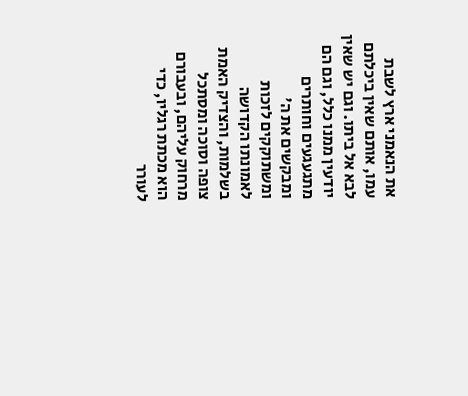את הנאמני ארץ לשבת עמו, אותם שאין ביכלתם לבא אל ביתו. וגם יש שאין יודעין ממנו כלל, וגם הם מתגעגעים וחותרים ומבקשים את ה' ומשתוקקים לזכות לאמונתו הקדושה בשלמות, והצדיק האמת צופה וסוכה ומסתכל מרחוק עליהם, ובעבורם הוא מכתת רגליו, כדי לעורר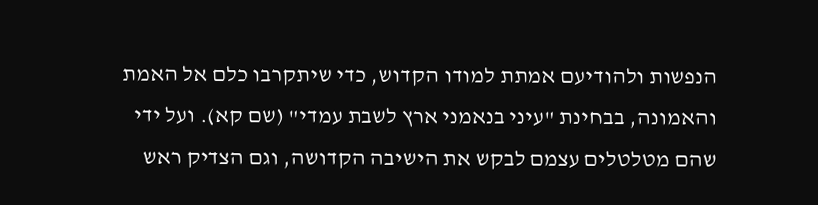הנפשות ולהודיעם אמתת למודו הקדוש, כדי שיתקרבו כלם אל האמת והאמונה, בבחינת "עיני בנאמני ארץ לשבת עמדי" (שם קא). ועל ידי שהם מטלטלים עצמם לבקש את הישיבה הקדושה, וגם הצדיק ראש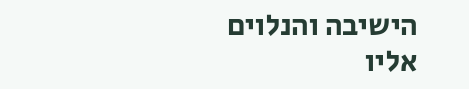הישיבה והנלוים אליו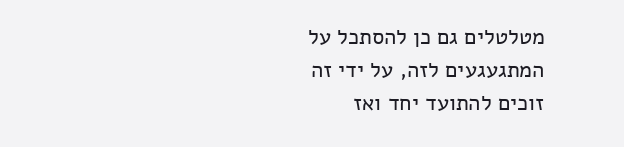מטלטלים גם כן להסתכל על המתגעגעים לזה, על ידי זה זוכים להתועד יחד ואז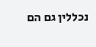נכללין גם הם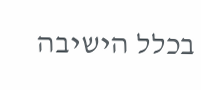בכלל הישיבה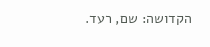הקדושה: שם, רעד.